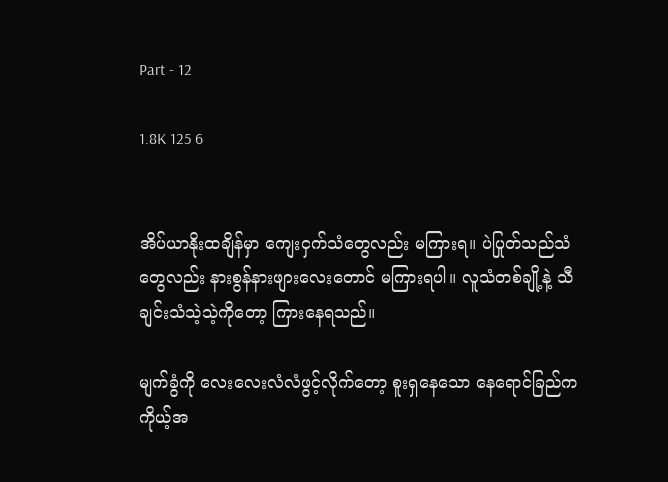Part - 12

1.8K 125 6


အိပ်ယာနိုးထချိန်မှာ ကျေးငှက်သံတွေလည်း မကြားရ။ ပဲပြုတ်သည်သံတွေလည်း နားစွန်နားဖျားလေးတောင် မကြားရပါ။ လူသံတစ်ချို့နဲ့ သီချင်းသံသဲ့သဲ့ကိုတော့ ကြားနေရသည်။

မျက်ခွံကို လေးလေးလံလံဖွင့်လိုက်တော့ စူးရှနေသော နေရောင်ခြည်က ကိုယ့်အ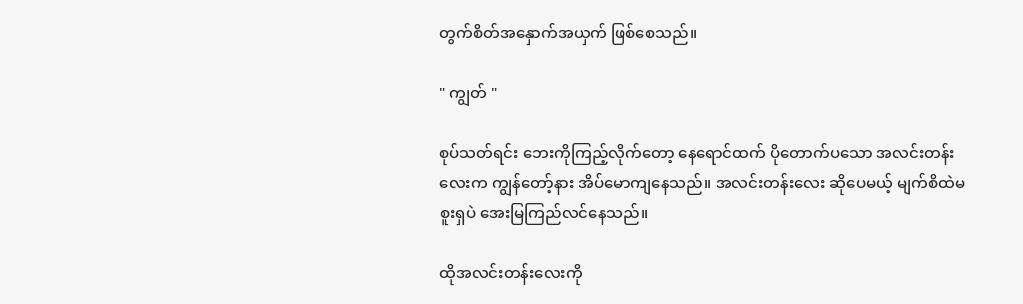တွက်စိတ်အနှောက်အယှက် ဖြစ်စေသည်။

" ကျွတ် "

စုပ်သတ်ရင်း ဘေးကိုကြည့်လိုက်တော့ နေရောင်ထက် ပိုတောက်ပသော အလင်းတန်းလေးက ကျွန်တော့်နား အိပ်မောကျနေသည်။ အလင်းတန်းလေး ဆိုပေမယ့် မျက်စိထဲမစူးရှပဲ အေးမြကြည်လင်နေသည်။

ထိုအလင်းတန်းလေးကို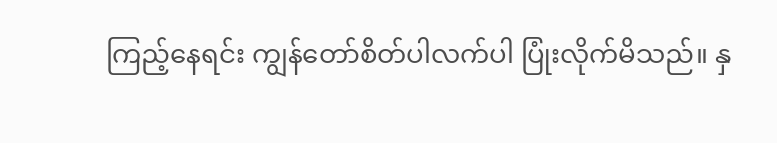ကြည့်နေရင်း ကျွန်တော်စိတ်ပါလက်ပါ ပြုံးလိုက်မိသည်။ နှ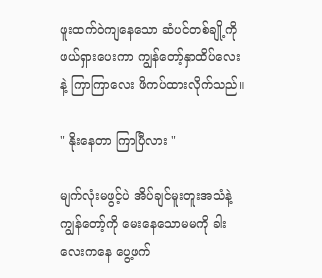ဖူးထက်ဝဲကျနေသော ဆံပင်တစ်ချို့ကို ဖယ်ရှားပေးကာ ကျွန်တော့်နှာထိပ်လေးနဲ့ ကြာကြာလေး ဖိကပ်ထားလိုက်သည်။

" နိုးနေတာ ကြာပြီလား "

မျက်လုံးမဖွင့်ပဲ အိပ်ချင်မူးတူးအသံနဲ့ ကျွန်တော့်ကို မေးနေသောမမကို ခါးလေးကနေ ပွေ့ဖက်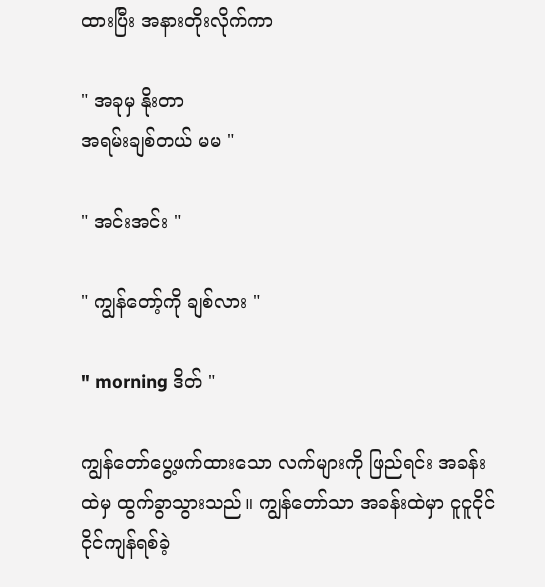ထားပြီး အနားတိုးလိုက်ကာ

" အခုမှ နိုးတာ
အရမ်းချစ်တယ် မမ "

" အင်းအင်း "

" ကျွန်တော့်ကို ချစ်လား "

" morning ဒိတ် "

ကျွန်တော်ပွေ့ဖက်ထားသော လက်များကို ဖြည်ရင်း အခန်းထဲမှ ထွက်ခွာသွားသည်။ ကျွန်တော်သာ အခန်းထဲမှာ ငူငူငိုင်ငိုင်ကျန်ရစ်ခဲ့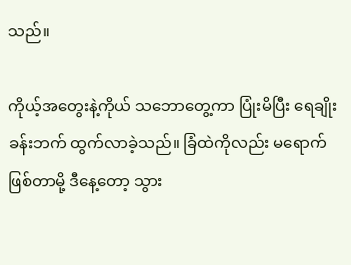သည်။

ကိုယ့်အတွေးနဲ့ကိုယ် သဘောတွေ့ကာ ပြုံးမိပြီး ရေချိုးခန်းဘက် ထွက်လာခဲ့သည်။ ခြံထဲကိုလည်း မရောက်ဖြစ်တာမို့ ဒီနေ့တော့ သွား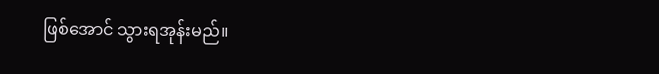ဖြစ်အောင် သွားရအုန်းမည်။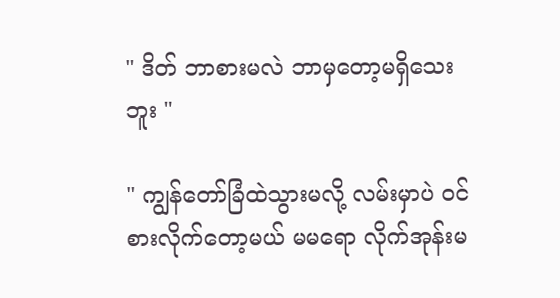" ဒိတ် ဘာစားမလဲ ဘာမှတော့မရှိသေးဘူး "

" ကျွန်တော်ခြံထဲသွားမလို့ လမ်းမှာပဲ ဝင်စားလိုက်တော့မယ် မမရော လိုက်အုန်းမ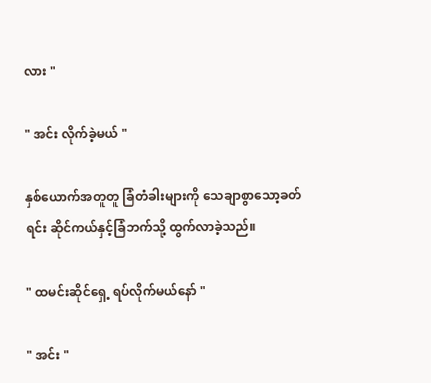လား "

" အင်း လိုက်ခဲ့မယ် "

နှစ်ယောက်အတူတူ ခြံတံခါးများကို သေချာစွာသော့ခတ်ရင်း ဆိုင်ကယ်နှင့်ခြံဘက်သို့ ထွက်လာခဲ့သည်။

" ထမင်းဆိုင်ရှေ့ ရပ်လိုက်မယ်နော် "

" အင်း "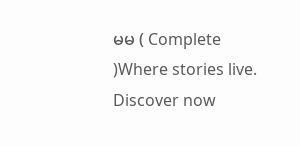မမ ( Complete )Where stories live. Discover now